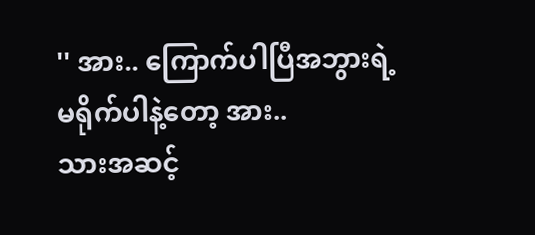'' အား.. ကြောက်ပါပြီအဘွားရဲ့ မရိုက်ပါနဲ့တော့ အား..
သားအဆင့်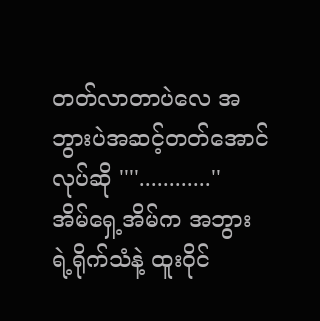တတ်လာတာပဲလေ အဘွားပဲအဆင့်တတ်အောင်လုပ်ဆို ''''............''
အိမ်ရှေ့အိမ်က အဘွားရဲ့ရိုက်သံနဲ့ ထူးဝိုင်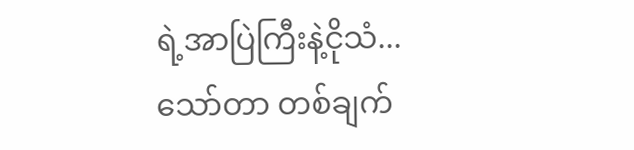ရဲ့အာပြဲကြီးနဲ့ငိုသံ...
သော်တာ တစ်ချက်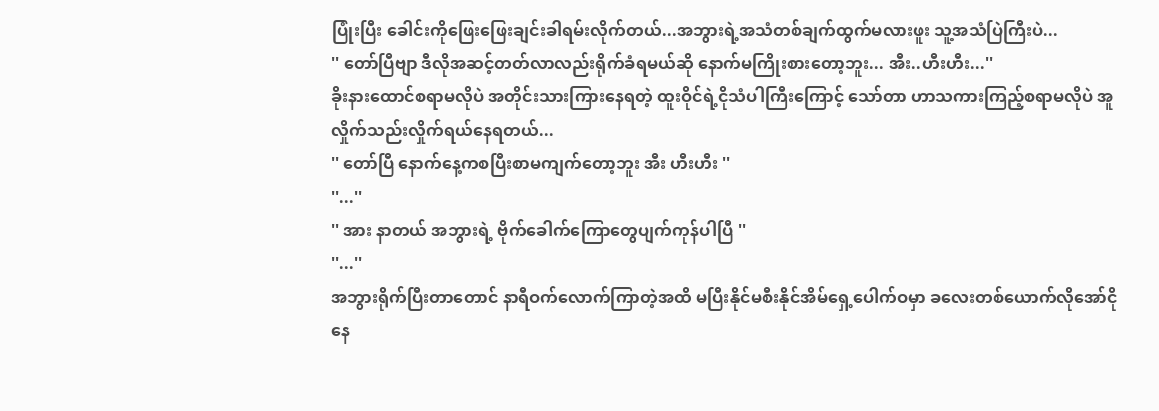ပြုံးပြီး ခေါင်းကိုဖြေးဖြေးချင်းခါရမ်းလိုက်တယ်...အဘွားရဲ့အသံတစ်ချက်ထွက်မလားဖူး သူ့အသံပြဲကြီးပဲ...
'' တော်ပြီဗျာ ဒီလိုအဆင့်တတ်လာလည်းရိုက်ခံရမယ်ဆို နောက်မကြိုးစားတော့ဘူး... အီး..ဟီးဟီး...''
ခိုးနားထောင်စရာမလိုပဲ အတိုင်းသားကြားနေရတဲ့ ထူးဝိုင်ရဲ့ငိုသံပါကြီးကြောင့် သော်တာ ဟာသကားကြည့်စရာမလိုပဲ အူလှိုက်သည်းလှိုက်ရယ်နေရတယ်...
'' တော်ပြီ နောက်နေ့ကစပြီးစာမကျက်တော့ဘူး အီး ဟီးဟီး ''
''...''
'' အား နာတယ် အဘွားရဲ့ ဗိုက်ခေါက်ကြောတွေပျက်ကုန်ပါပြီ ''
''...''
အဘွားရိုက်ပြီးတာတောင် နာရီဝက်လောက်ကြာတဲ့အထိ မပြီးနိုင်မစီးနိုင်အိမ်ရှေ့ပေါက်ဝမှာ ခလေးတစ်ယောက်လိုအော်ငိုနေ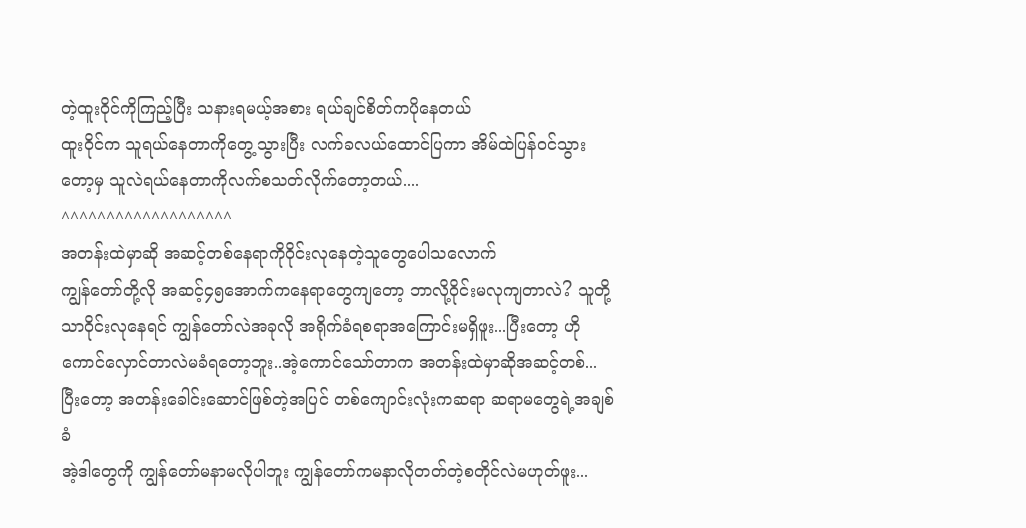တဲ့ထူးဝိုင်ကိုကြည့်ပြီး သနားရမယ့်အစား ရယ်ချင်စိတ်ကပိုနေတယ်
ထူးဝိုင်က သူရယ်နေတာကိုတွေ့သွားပြီး လက်ခလယ်ထောင်ပြကာ အိမ်ထဲပြန်ဝင်သွားတော့မှ သူလဲရယ်နေတာကိုလက်စသတ်လိုက်တော့တယ်....
^^^^^^^^^^^^^^^^^^^
အတန်းထဲမှာဆို အဆင့်တစ်နေရာကိုဝိုင်းလုနေတဲ့သူတွေပေါသလောက်
ကျွန်တော်တို့လို အဆင့်၄၅အောက်ကနေရာတွေကျတော့ ဘာလို့ဝိုင်းမလုကျတာလဲ? သူတို့သာဝိုင်းလုနေရင် ကျွန်တော်လဲအခုလို အရိုက်ခံရစရာအကြောင်းမရှိဖူး...ပြီးတော့ ဟိုကောင်လှောင်တာလဲမခံရတော့ဘူး..အဲ့ကောင်သော်တာက အတန်းထဲမှာဆိုအဆင့်တစ်...
ပြီးတော့ အတန်းခေါင်းဆောင်ဖြစ်တဲ့အပြင် တစ်ကျောင်းလုံးကဆရာ ဆရာမတွေရဲ့အချစ်ခံ
အဲ့ဒါတွေကို ကျွန်တော်မနာမလိုပါဘူး ကျွန်တော်ကမနာလိုတတ်တဲ့စတိုင်လဲမဟုတ်ဖူး...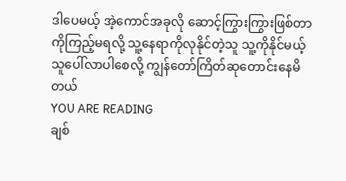ဒါပေမယ့် အဲ့ကောင်အခုလို ဆောင့်ကြွားကြွားဖြစ်တာကိုကြည့်မရလို့ သူ့နေရာကိုလုနိုင်တဲ့သူ သူ့ကိုနိုင်မယ့်သူပေါ်လာပါစေလို့ ကျွန်တော်ကြိတ်ဆုတောင်းနေမိတယ်
YOU ARE READING
ချစ်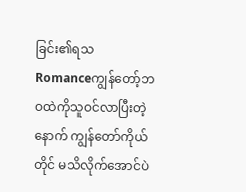ခြင်း၏ရသ
Romanceကျွန်တော့်ဘဝထဲကိုသူဝင်လာပြီးတဲ့နောက် ကျွန်တော်ကိုယ်တိုင် မသိလိုက်အောင်ပဲ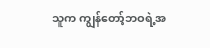သူက ကျွန်တော့်ဘဝရဲ့အ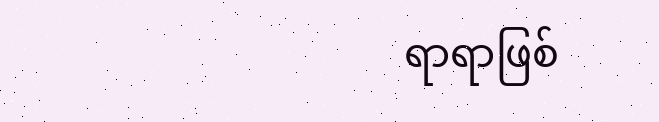ရာရာဖြစ်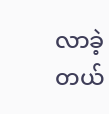လာခဲ့တယ်